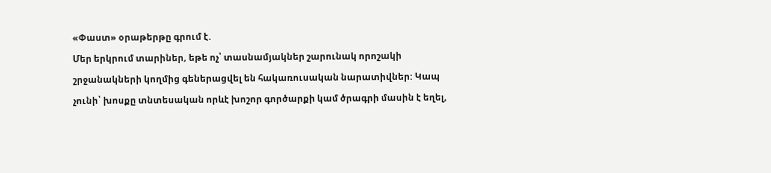«Փաստ» օրաթերթը գրում է.
Մեր երկրում տարիներ, եթե ոչ՝ տասնամյակներ շարունակ որոշակի շրջանակների կողմից գեներացվել են հակառուսական նարատիվներ: Կապ չունի՝ խոսքը տնտեսական որևէ խոշոր գործարքի կամ ծրագրի մասին է եղել,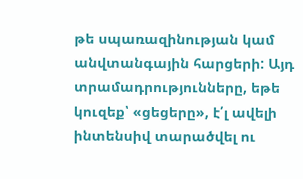թե սպառազինության կամ անվտանգային հարցերի: Այդ տրամադրությունները, եթե կուզեք՝ «ցեցերը», է՛լ ավելի ինտենսիվ տարածվել ու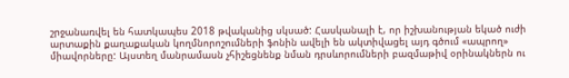շրջանառվել են հատկապես 2018 թվականից սկսած: Հասկանալի է, որ իշխանության եկած ուժի արտաքին քաղաքական կողմնորոշումների ֆոնին ավելի են ակտիվացել այդ գծում «ապրող» միավորները: Այստեղ մանրամասն չհիշեցնենք նման դրսևորումների բազմաթիվ օրինակներն ու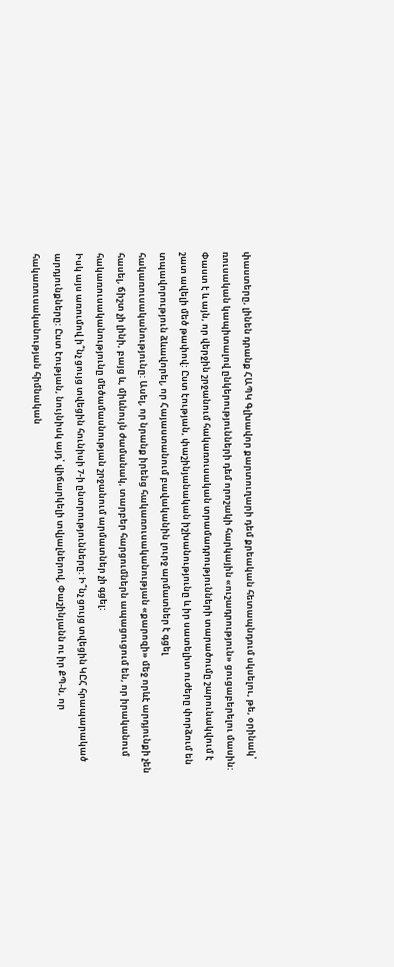փաստերը, լինեն դրանք ՀԱՊԿ Գլխավոր քարտուղարի դեմ քրեական հետապնդում սկսելու, թե, օրինակ՝ ռուսական կապիտալով ընկերությունների դեմ որոշակի հարկային «ուշադրություն» ցուցաբերելու մասին:
Փաստ է և այն, որ վերջին շրջանում հակառուսական տրամադրությունների տարածումը շարունակվում է շատ ավելի մեծ թափով: Ըստ էության, փաշինյանական իշխանությունը և իր սատելիտ ուժերը փորձում են տպավորություն ձևավորել, որ Հայաստանում բավականին լուրջ արմատներ է գցել հակառուսականությունը: Ասել, որ նրանք իրենց հակառուսականության «քարոզի» մեջ որևէ արդյունքի չեն հասել, ճիշտ չի լինի, բայց և, միևնույն ժամանակ, տարբեր հարցումներն ապացուցում են, որ իրականում հակառուսականությունը մեծամասնության շրջանում արմատներ չի գցել:
Իսկ այս առումով ի՞նչ ցույց տվեցին հունիսի 7-ի ընտրությունները: Ի՞նչ ցույց տվեցին ԿԸՀ հրապարակած արդյունքները: Ըստ էության, նույնիսկ այդ՝ վիճարկելի տվյալներով, Փաշինյանն ու իր ՔՊ-ն, որ հակառուսականության հիմնական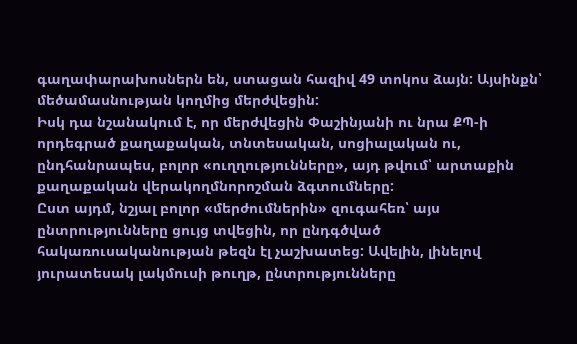գաղափարախոսներն են, ստացան հազիվ 49 տոկոս ձայն: Այսինքն՝ մեծամասնության կողմից մերժվեցին:
Իսկ դա նշանակում է, որ մերժվեցին Փաշինյանի ու նրա ՔՊ-ի որդեգրած քաղաքական, տնտեսական, սոցիալական ու, ընդհանրապես, բոլոր «ուղղությունները», այդ թվում՝ արտաքին քաղաքական վերակողմնորոշման ձգտումները:
Ըստ այդմ, նշյալ բոլոր «մերժումներին» զուգահեռ՝ այս ընտրությունները ցույց տվեցին, որ ընդգծված հակառուսականության թեզն էլ չաշխատեց: Ավելին, լինելով յուրատեսակ լակմուսի թուղթ, ընտրությունները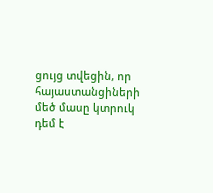ցույց տվեցին, որ հայաստանցիների մեծ մասը կտրուկ դեմ է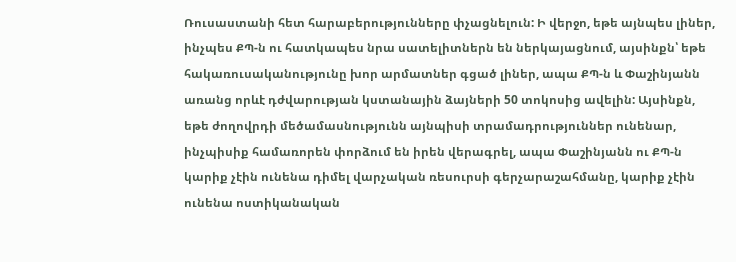Ռուսաստանի հետ հարաբերությունները փչացնելուն: Ի վերջո, եթե այնպես լիներ, ինչպես ՔՊ-ն ու հատկապես նրա սատելիտներն են ներկայացնում, այսինքն՝ եթե հակառուսականությունը խոր արմատներ գցած լիներ, ապա ՔՊ-ն և Փաշինյանն առանց որևէ դժվարության կստանային ձայների 50 տոկոսից ավելին: Այսինքն, եթե ժողովրդի մեծամասնությունն այնպիսի տրամադրություններ ունենար, ինչպիսիք համառորեն փորձում են իրեն վերագրել, ապա Փաշինյանն ու ՔՊ-ն կարիք չէին ունենա դիմել վարչական ռեսուրսի գերչարաշահմանը, կարիք չէին ունենա ոստիկանական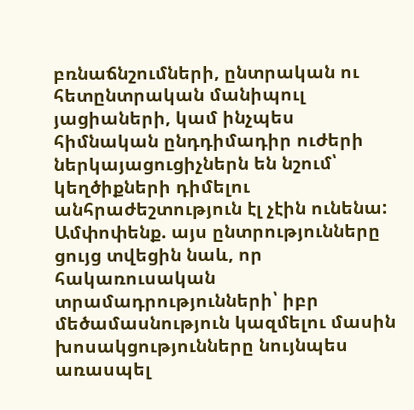բռնաճնշումների, ընտրական ու հետընտրական մանիպուլ յացիաների, կամ ինչպես հիմնական ընդդիմադիր ուժերի ներկայացուցիչներն են նշում՝ կեղծիքների դիմելու անհրաժեշտություն էլ չէին ունենա:
Ամփոփենք. այս ընտրությունները ցույց տվեցին նաև, որ հակառուսական տրամադրությունների՝ իբր մեծամասնություն կազմելու մասին խոսակցությունները նույնպես առասպել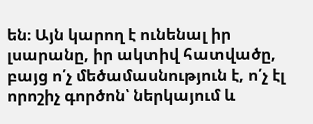են։ Այն կարող է ունենալ իր լսարանը, իր ակտիվ հատվածը, բայց ո՛չ մեծամասնություն է, ո՛չ էլ որոշիչ գործոն՝ ներկայում և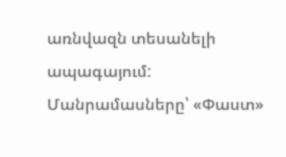առնվազն տեսանելի ապագայում:
Մանրամասները՝ «Փաստ»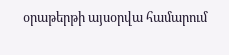օրաթերթի այսօրվա համարում